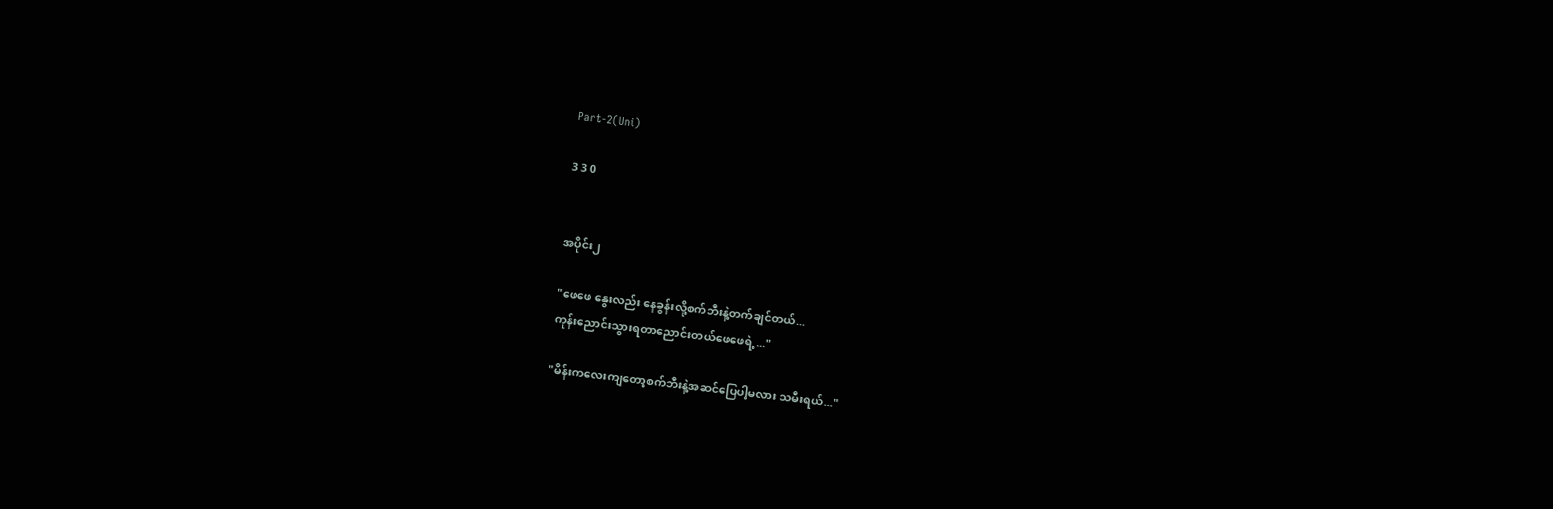Part-2(Uni)

3 3 0


အပိုင်း၂

"ဖေဖေ နွေးလည်း နေခွန်းလို့စက်ဘီးနဲ့တက်ချင်တယ်...
ကုန်းညောင်းသွားရတာညောင်းတယ်ဖေဖေရဲ့..."

"မိန်းကလေးကျတော့စက်ဘီးနဲ့အဆင်ပြေပါ့မလား သမီးရယ်..."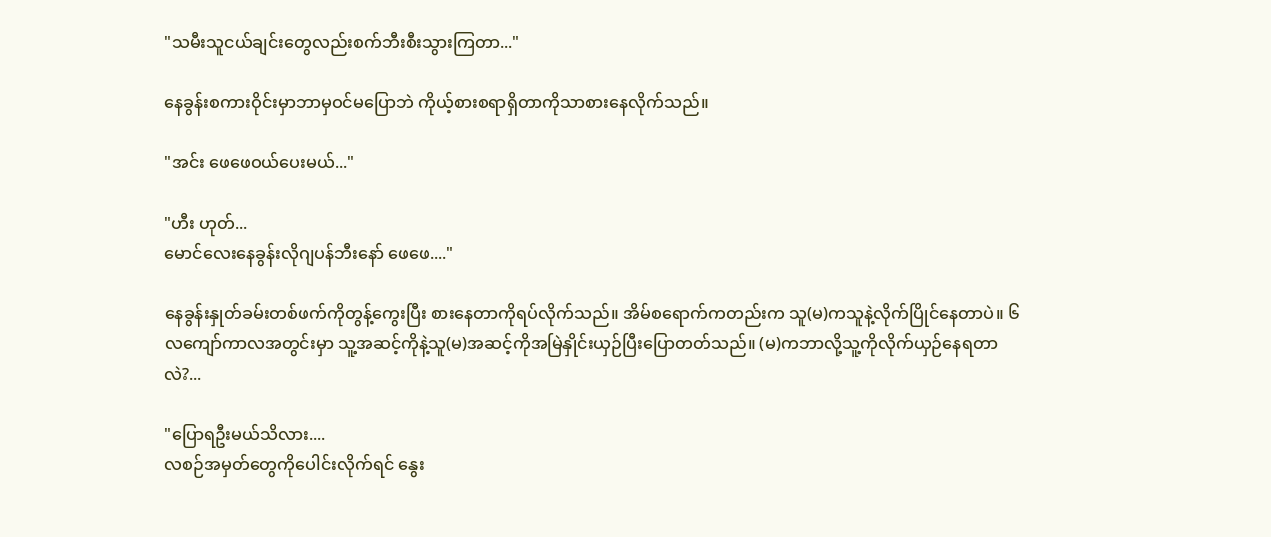"သမီးသူငယ်ချင်းတွေလည်းစက်ဘီးစီးသွားကြတာ..."

နေခွန်းစကားဝိုင်းမှာဘာမှဝင်မပြောဘဲ ကိုယ့်စားစရာရှိတာကိုသာစားနေလိုက်သည်။

"အင်း ဖေဖေဝယ်ပေးမယ်..."

"ဟီး ဟုတ်...
မောင်လေးနေခွန်းလိုဂျပန်ဘီးနော် ဖေဖေ...."

နေခွန်းနှုတ်ခမ်းတစ်ဖက်ကိုတွန့်ကွေးပြီး စားနေတာကိုရပ်လိုက်သည်။ အိမ်စရောက်ကတည်းက သူ(မ)ကသူနဲ့လိုက်ပြိုင်နေတာပဲ။ ၆လကျော်ကာလအတွင်းမှာ သူ့အဆင့်ကိုနဲ့သူ(မ)အဆင့်ကိုအမြဲနှိုင်းယှဉ်ပြီးပြောတတ်သည်။ (မ)ကဘာလို့သူ့ကိုလိုက်ယှဉ်နေရတာလဲ?...

"ပြောရဦးမယ်သိလား....
လစဉ်အမှတ်တွေကိုပေါင်းလိုက်ရင် နွေး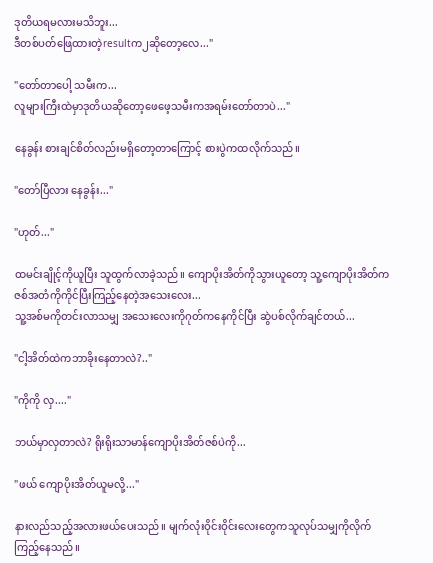ဒုတိယရမလားမသိဘူး...
ဒီတစ်ပတ်ဖြေထားတဲ့resultက၂ဆိုတော့လေ..."

"တော်တာပေါ့ သမီးက...
လူများကြီးထဲမှာဒုတိယဆိုတော့ဖေဖေ့သမီးကအရမ်းတော်တာပဲ..."

နေခွန်း စားချင်စိတ်လည်းမရှိတော့တာကြောင့် စားပွဲကထလိုက်သည်။

"တော်ပြီလား နေခွန်း..."

"ဟုတ်..."

ထမင်းချိုင့်ကိုယူပြီး သူထွက်လာခဲ့သည်။ ကျောပိုးအိတ်ကိုသွားယူတော့ သူ့ကျောပိုးအိတ်ကဇစ်အတံကိုကိုင်ပြီးကြည့်နေတဲ့အသေးလေး...
သူ့အစ်မကိုတင်းလာသမျှ အသေးလေးကိုဂုတ်ကနေကိုင်ပြီး ဆွဲပစ်လိုက်ချင်တယ်...

"ငါ့အိတ်ထဲကဘာခိုးနေတာလဲ?.."

"ကိုကို လှ...."

ဘယ်မှာလှတာလဲ? ရိုးရိုးသာမာန်ကျောပိုးအိတ်ဇစ်ပဲကို...

"ဖယ် ကျောပိုးအိတ်ယူမလို့..."

နားလည်သည့်အလားဖယ်ပေးသည်။ မျက်လုံးဝိုင်းဝိုင်းလေးတွေကသူလုပ်သမျှကိုလိုက်ကြည့်နေသည်။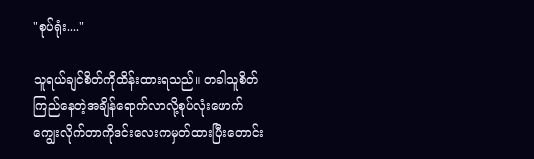"စုပ်ရုံး...."

သူရယ်ချင်စိတ်ကိုထိန်းထားရသည်။ တခါသူစိတ်ကြည်နေတဲ့အချိန်ရောက်လာလို့စုပ်လုံးဖောက်ကျွေးလိုက်တာကိုဒင်းလေးကမှတ်ထားပြီးတောင်း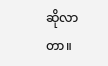ဆိုလာတာ။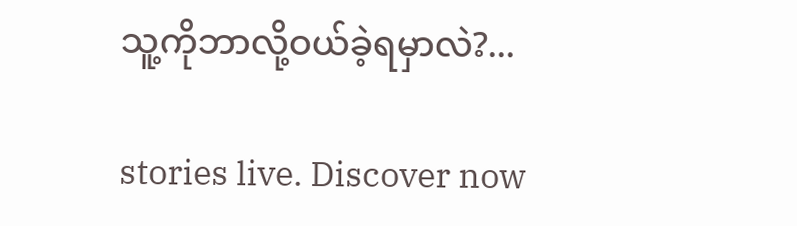သူ့ကိုဘာလို့ဝယ်ခဲ့ရမှာလဲ?...

stories live. Discover now